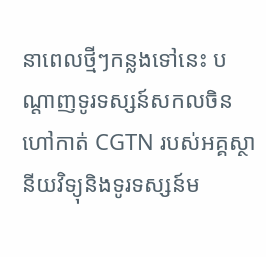នាពេលថ្មីៗកន្លងទៅនេះ បណ្តាញទូរទស្សន៍សកលចិន ហៅកាត់ CGTN របស់អគ្គស្ថានីយវិទ្យុនិងទូរទស្សន៍ម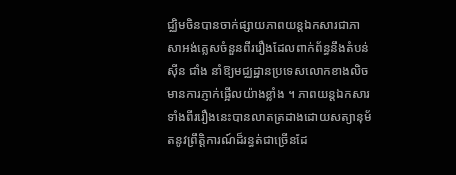ជ្ឈិមចិនបានចាក់ផ្សាយភាពយន្តឯកសារជាភាសាអង់គ្លេសចំនួនពីររឿងដែលពាក់ព័ន្ធនឹងតំបន់ស៊ីន ជាំង នាំឱ្យមជ្ឈដ្ឋានប្រទេសលោកខាងលិចមានការភ្ញាក់ផ្អើលយ៉ាងខ្លាំង ។ ភាពយន្តឯកសារទាំងពីររឿងនេះបានលាតត្រដាងដោយសត្យានុម័តនូវព្រឹតិ្តការណ៍ដ៏រន្ធត់ជាច្រើនដែ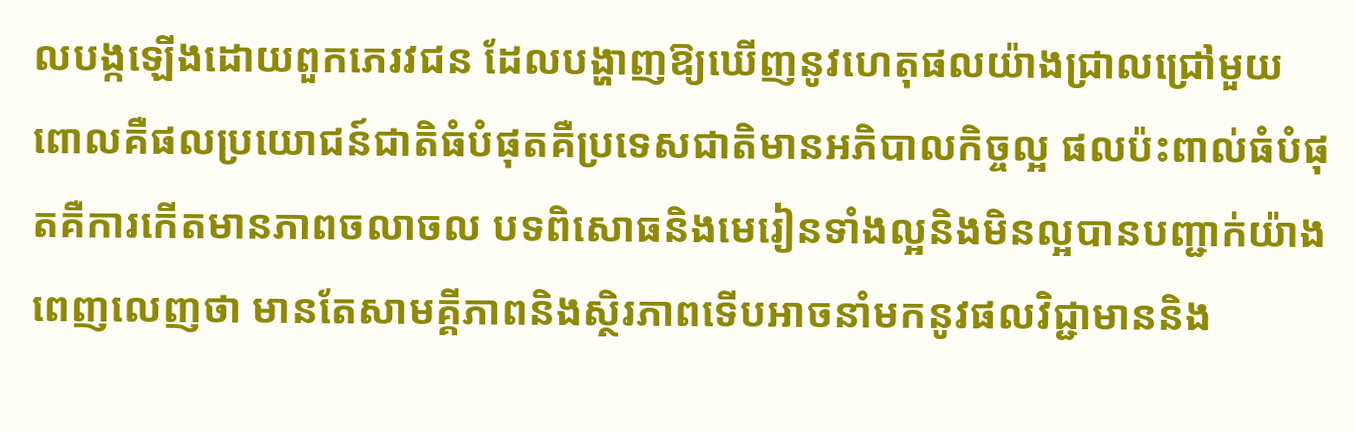លបង្កឡើងដោយពួកភេរវជន ដែលបង្ហាញឱ្យឃើញនូវហេតុផលយ៉ាងជ្រាលជ្រៅមួយ ពោលគឺផលប្រយោជន៍ជាតិធំបំផុតគឺប្រទេសជាតិមានអភិបាលកិច្ចល្អ ផលប៉ះពាល់ធំបំផុតគឺការកើតមានភាពចលាចល បទពិសោធនិងមេរៀនទាំងល្អនិងមិនល្អបានបញ្ជាក់យ៉ាងពេញលេញថា មានតែសាមគ្គីភាពនិងស្ថិរភាពទើបអាចនាំមកនូវផលវិជ្ជាមាននិង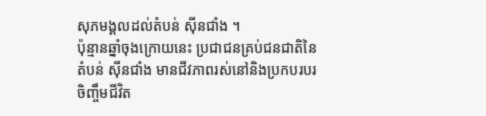សុភមង្គលដល់តំបន់ ស៊ីនជាំង ។
ប៉ុន្មានឆ្នាំចុងក្រោយនេះ ប្រជាជនគ្រប់ជនជាតិនៃតំបន់ ស៊ីនជាំង មានជីវភាពរស់នៅនិងប្រកបរបរចិញ្ចឹមជីវិត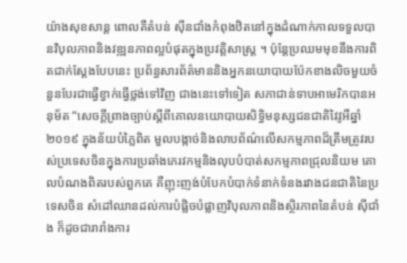យ៉ាងសុខសាន្ត ពោលគឺតំបន់ ស៊ីនជាំងកំពុងឋិតនៅក្នុងដំណាក់កាលទទួលបានវិបុលភាពនិងវឌ្ឍនភាពល្អបំផុតក្នុងប្រវតិ្តសាស្ត្រ ។ ប៉ុន្តែប្រឈមមុខនឹងការពិតជាក់ស្តែងបែបនេះ ប្រព័ន្ធសារព័ត៌មាននិងអ្នកនយោបាយប៉ែកខាងលិចមួយចំនួនបែរជាធ្វើខ្វាក់ធ្វើថ្លង់ទៅវិញ ជាងនេះទៅទៀត សភាជាន់ទាបអាមេរិកបានអនុម័ត “សេចកី្តព្រាងច្បាប់ស្តីពីគោលនយោបាយសិទ្ធិមនុស្សជនជាតិវៃវូអឺឆ្នាំ២០១៩ ក្នុងន័យបំភ្លៃពិត មួលបង្កាច់និងលាបព័ណ៌លើសកម្មភាពដ៏ត្រឹមត្រូវរបស់ប្រទេសចិនក្នុងការប្រឆាំងភេរវកម្មនិងលុបបំបាត់សកម្មភាពជ្រុលនិយម គោលបំណងពិតរបស់ពួកគេ គឺញុះញង់បំបែកបំបាក់ទំនាក់ទំនងរវាងជនជាតិនៃប្រទេសចិន សំដៅឈានដល់ការបំផ្លិចបំផ្លាញវិបុលភាពនិងស្ថិរភាពនៃតំបន់ ស៊ីជាំង ក៏ដូចជារារាំងការ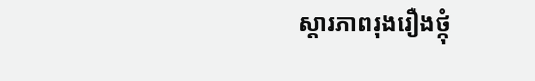ស្តារភាពរុងរឿងថ្កុំ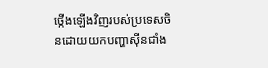ថ្កើងឡើងវិញរបស់ប្រទេសចិនដោយយកបញ្ហាស៊ីនជាំង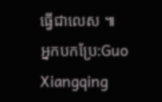ធ្វើជាលេស ៕
អ្នកបកប្រែ:Guo Xiangqing